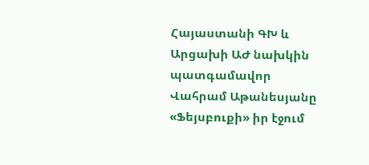Հայաստանի ԳԽ և Արցախի ԱԺ նախկին պատգամավոր Վահրամ Աթանեսյանը «Ֆեյսբուքի» իր էջում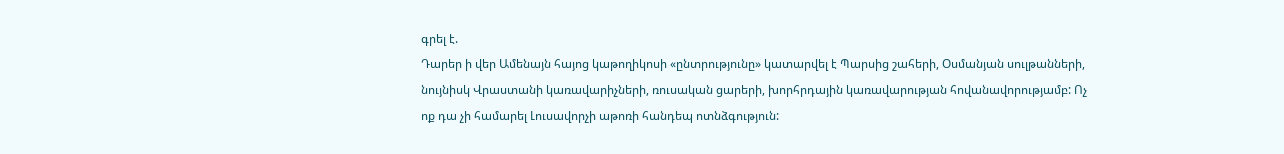գրել է.
Դարեր ի վեր Ամենայն հայոց կաթողիկոսի «ընտրությունը» կատարվել է Պարսից շահերի, Օսմանյան սուլթանների, նույնիսկ Վրաստանի կառավարիչների, ռուսական ցարերի, խորհրդային կառավարության հովանավորությամբ: Ոչ ոք դա չի համարել Լուսավորչի աթոռի հանդեպ ոտնձգություն: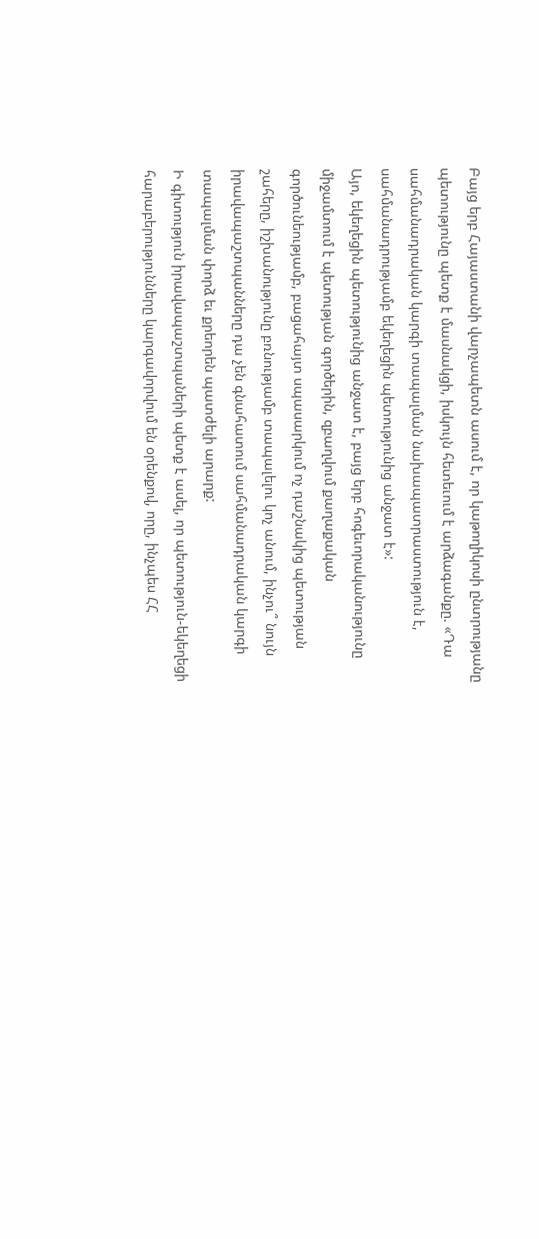Բայց երբ Հայաստանի վարչապետն ասում է, որ կաթողիկոսի ընտրությանը պետությունը պետք է մասնակցի, իսկույն հետեւում է արձագանքը. «Դա սահմանադրական կարգի տապալման նախապատրաստություն է, սահմանադրությամբ եկեղեցին պետությունից անջատ է»:
Այո, եկեղեցին պետությունից անջատ է, բայց երբ հոգեւորականությունը միջամտում է պետության գործերին, զբաղվում քաղաքական գործունեությամբ, բացահայտ սպասարկում ոչ դաշնակից պետության շահերը, իշխանությունը բռնությամբ տապալելու կոչ անում, ինչու՞ նույն իրավապաշտպանները դա չեն գնահատում սահմանադրական կարգի տապալման փորձ եւ քրեորեն պատժելի արարք:
Ի գիտություն իրավապաշտպաների պետք է ասել, որ պետություն-եկեղեցի հարաբերությունները կարգավորվում են օրենքով, որը, ինչպես ՀՀ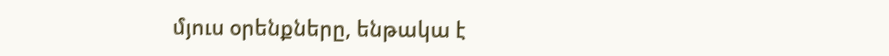մյուս օրենքները, ենթակա է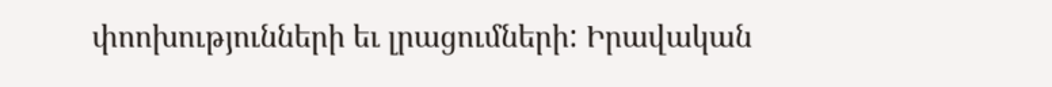փոոխությունների եւ լրացումների: Իրավական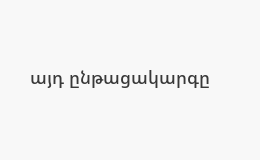այդ ընթացակարգը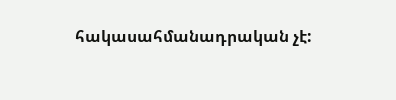հակասահմանադրական չէ: